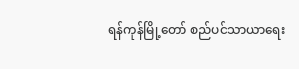ရန်ကုန်မြို့တော် စည်ပင်သာယာရေး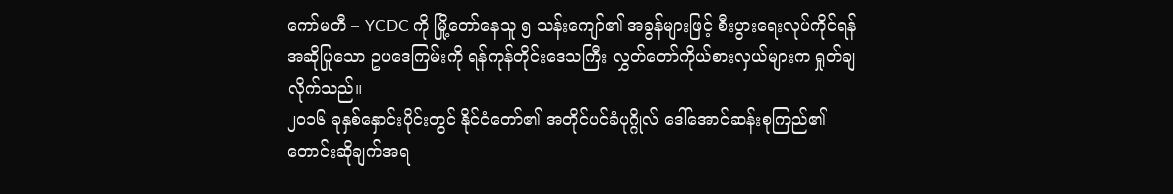ကော်မတီ – YCDC ကို မြို့တော်နေသူ ၅ သန်းကျော်၏ အခွန်များဖြင့် စီးပွားရေးလုပ်ကိုင်ရန် အဆိုပြုသော ဥပဒေကြမ်းကို ရန်ကုန်တိုင်းဒေသကြီး လွှတ်တော်ကိုယ်စားလှယ်များက ရှုတ်ချလိုက်သည်။
၂၀၁၆ ခုနှစ်နှောင်းပိုင်းတွင် နိုင်ငံတော်၏ အတိုင်ပင်ခံပုဂ္ဂိုလ် ဒေါ်အောင်ဆန်းစုကြည်၏ တောင်းဆိုချက်အရ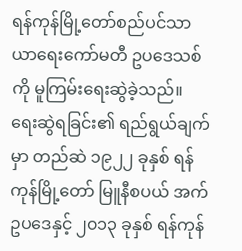ရန်ကုန်မြို့တော်စည်ပင်သာယာရေးကော်မတီ ဥပဒေသစ်ကို မူကြမ်းရေးဆွဲခဲ့သည်။
ရေးဆွဲရခြင်း၏ ရည်ရွယ်ချက်မှာ တည်ဆဲ ၁၉၂၂ ခုနှစ် ရန်ကုန်မြို့တော် မြူနီစပယ် အက်ဥပဒေနှင့် ၂၀၁၃ ခုနှစ် ရန်ကုန်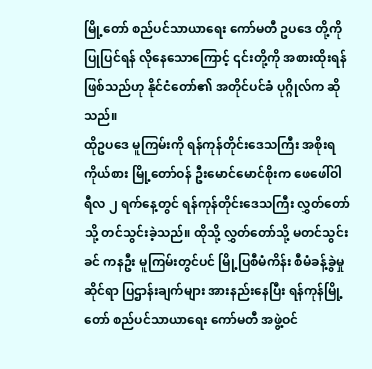မြို့တော် စည်ပင်သာယာရေး ကော်မတီ ဥပဒေ တို့ကို ပြုပြင်ရန် လိုနေသောကြောင့် ၎င်းတို့ကို အစားထိုးရန်ဖြစ်သည်ဟု နိုင်ငံတော်၏ အတိုင်ပင်ခံ ပုဂ္ဂိုလ်က ဆိုသည်။
ထိုဥပဒေ မူကြမ်းကို ရန်ကုန်တိုင်းဒေသကြီး အစိုးရ ကိုယ်စား မြို့တော်ဝန် ဦးမောင်မောင်စိုးက ဖေဖေါ်ဝါရီလ ၂ ရက်နေ့တွင် ရန်ကုန်တိုင်းဒေသကြီး လွှတ်တော်သို့ တင်သွင်းခဲ့သည်။ ထိုသို့ လွှတ်တော်သို့ မတင်သွင်းခင် ကနဦး မူကြမ်းတွင်ပင် မြို့ပြစီမံကိန်း စီမံခန့်ခွဲမှုဆိုင်ရာ ပြဌာန်းချက်များ အားနည်းနေပြီး ရန်ကုန်မြို့တော် စည်ပင်သာယာရေး ကော်မတီ အဖွဲ့ဝင်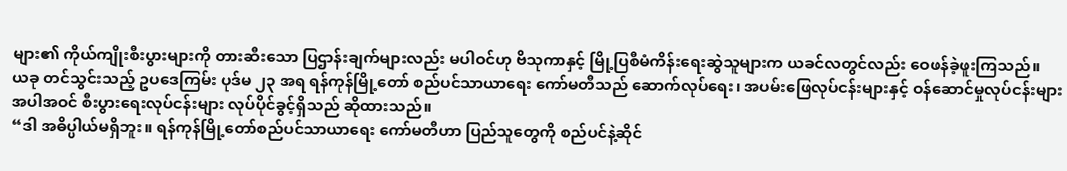များ၏ ကိုယ်ကျိုးစီးပွားများကို တားဆီးသော ပြဌာန်းချက်များလည်း မပါဝင်ဟု ဗိသုကာနှင့် မြို့ပြစီမံကိန်းရေးဆွဲသူများက ယခင်လတွင်လည်း ဝေဖန်ခဲ့ဖူးကြသည်။
ယခု တင်သွင်းသည့် ဥပဒေကြမ်း ပုဒ်မ ၂၃ အရ ရန်ကုန်မြို့တော် စည်ပင်သာယာရေး ကော်မတီသည် ဆောက်လုပ်ရေး၊ အပမ်းဖြေလုပ်ငန်းများနှင့် ဝန်ဆောင်မှုလုပ်ငန်းများအပါအဝင် စီးပွားရေးလုပ်ငန်းများ လုပ်ပိုင်ခွင့်ရှိသည် ဆိုထားသည်။
“ဒါ အဓိပ္ပါယ်မရှိဘူး။ ရန်ကုန်မြို့တော်စည်ပင်သာယာရေး ကော်မတီဟာ ပြည်သူတွေကို စည်ပင်နဲ့ဆိုင်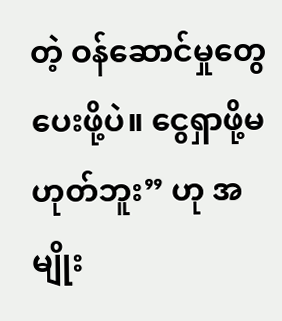တဲ့ ဝန်ဆောင်မှုတွေ ပေးဖို့ပဲ။ ငွေရှာဖို့မဟုတ်ဘူး” ဟု အမျိုး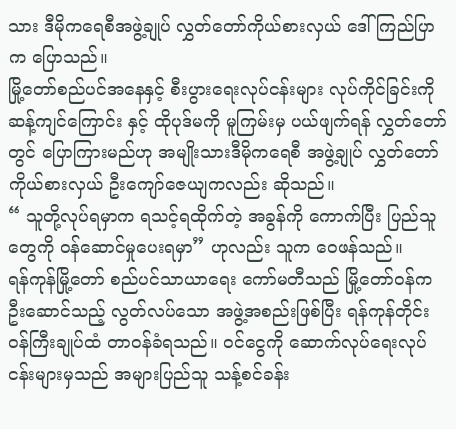သား ဒီမိုကရေစီအဖွဲ့ချုပ် လွှတ်တော်ကိုယ်စားလှယ် ဒေါ်ကြည်ပြာက ပြောသည်။
မြို့တော်စည်ပင်အနေနှင့် စီးပွားရေးလုပ်ငန်းများ လုပ်ကိုင်ခြင်းကို ဆန့်ကျင်ကြောင်း နှင့် ထိုပုဒ်မကို မူကြမ်းမှ ပယ်ဖျက်ရန် လွှတ်တော်တွင် ပြောကြားမည်ဟု အမျိုးသားဒီမိုကရေစီ အဖွဲ့ချုပ် လွှတ်တော်ကိုယ်စားလှယ် ဦးကျော်ဇေယျကလည်း ဆိုသည်။
“ သူတို့လုပ်ရမှာက ရသင့်ရထိုက်တဲ့ အခွန်ကို ကောက်ပြီး ပြည်သူတွေကို ဝန်ဆောင်မှုပေးရမှာ” ဟုလည်း သူက ဝေဖန်သည်။
ရန်ကုန်မြို့တော် စည်ပင်သာယာရေး ကော်မတီသည် မြို့တော်ဝန်က ဦးဆောင်သည့် လွတ်လပ်သော အဖွဲ့အစည်းဖြစ်ပြီး ရန်ကုန်တိုင်း ဝန်ကြီးချုပ်ထံ တာဝန်ခံရသည်။ ဝင်ငွေကို ဆောက်လုပ်ရေးလုပ်ငန်းများမှသည် အများပြည်သူ သန့်စင်ခန်း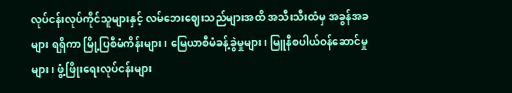လုပ်ငန်းလုပ်ကိုင်သူများနှင့် လမ်ဘေးဈေးသည်များအထိ အသီးသီးထံမှ အခွန်အခများ ရရှိကာ မြို့ပြစီမံကိန်းများ၊ မြေယာစီမံခန့်ခွဲမှုများ၊ မြူနီစပါယ်ဝန်ဆောင်မှုများ၊ ဖွံ့ဖြိုးရေးလုပ်ငန်းများ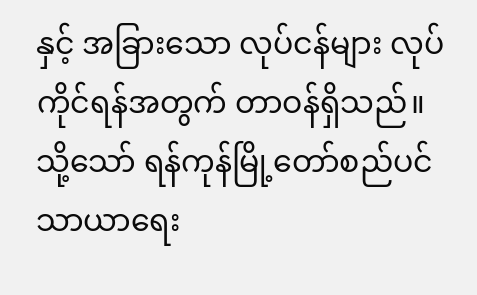နှင့် အခြားသော လုပ်ငန်များ လုပ်ကိုင်ရန်အတွက် တာဝန်ရှိသည်။
သို့သော် ရန်ကုန်မြို့တော်စည်ပင်သာယာရေး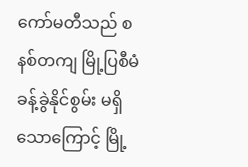ကော်မတီသည် စနစ်တကျ မြို့ပြစီမံခန့်ခွဲနိုင်စွမ်း မရှိသောကြောင့် မြို့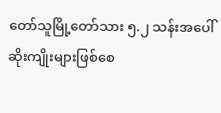တော်သူမြို့တော်သား ၅.၂ သန်းအပေါ် ဆိုးကျိုးများဖြစ်စေ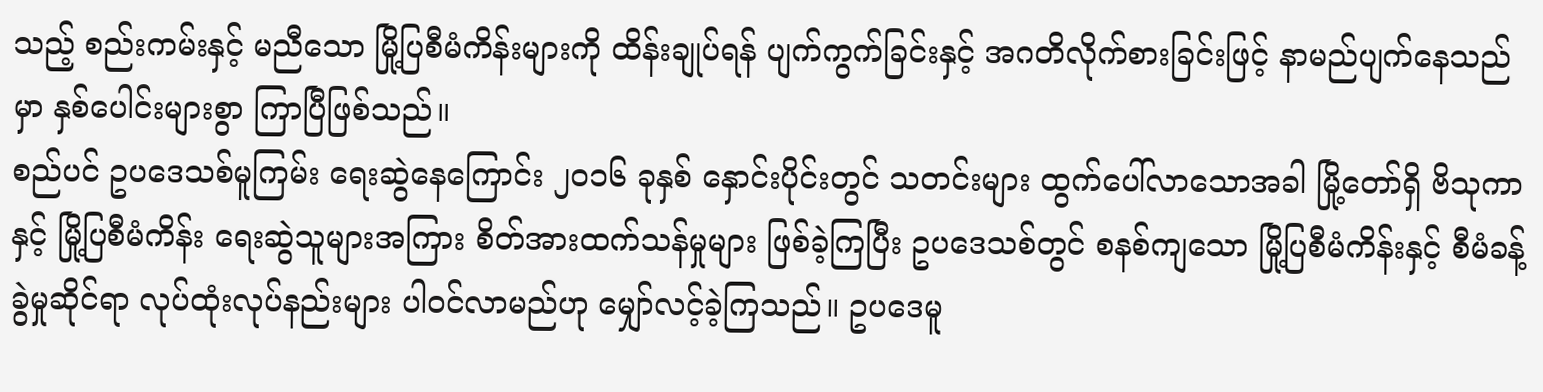သည့် စည်းကမ်းနှင့် မညီသော မြို့ပြစီမံကိန်းများကို ထိန်းချုပ်ရန် ပျက်ကွက်ခြင်းနှင့် အဂတိလိုက်စားခြင်းဖြင့် နာမည်ပျက်နေသည်မှာ နှစ်ပေါင်းများစွာ ကြာပြီဖြစ်သည်။
စည်ပင် ဥပဒေသစ်မူကြမ်း ရေးဆွဲနေကြောင်း ၂၀၁၆ ခုနှစ် နှောင်းပိုင်းတွင် သတင်းများ ထွက်ပေါ်လာသောအခါ မြို့တော်ရှိ ဗိသုကာ နှင့် မြို့ပြစီမံကိန်း ရေးဆွဲသူများအကြား စိတ်အားထက်သန်မှုများ ဖြစ်ခဲ့ကြပြီး ဥပဒေသစ်တွင် စနစ်ကျသော မြို့ပြစီမံကိန်းနှင့် စီမံခန့်ခွဲမှုဆိုင်ရာ လုပ်ထုံးလုပ်နည်းများ ပါဝင်လာမည်ဟု မျှော်လင့်ခဲ့ကြသည်။ ဥပဒေမူ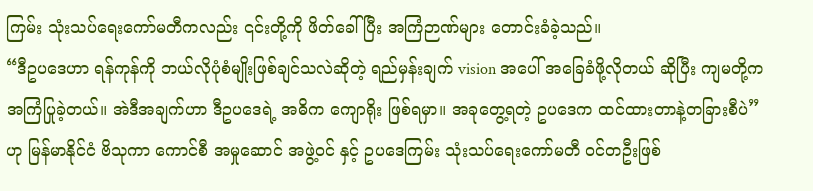ကြမ်း သုံးသပ်ရေးကော်မတီကလည်း ၎င်းတို့ကို ဖိတ်ခေါ်ပြီး အကြံဉာဏ်များ တောင်းခံခဲ့သည်။
“ဒီဥပဒေဟာ ရန်ကုန်ကို ဘယ်လိုပုံစံမျိုးဖြစ်ချင်သလဲဆိုတဲ့ ရည်မှန်းချက် vision အပေါ် အခြေခံဖို့လိုတယ် ဆိုပြီး ကျမတို့က အကြံပြုခဲ့တယ်။ အဲဒီအချက်ဟာ ဒီဥပဒေရဲ့ အဓိက ကျောရိုး ဖြစ်ရမှာ။ အခုတွေ့ရတဲ့ ဥပဒေက ထင်ထားတာနဲ့တခြားစီပဲ” ဟု မြန်မာနိုင်ငံ ဗိသုကာ ကောင်စီ အမှုဆောင် အဖွဲ့ဝင် နှင့် ဥပဒေကြမ်း သုံးသပ်ရေးကော်မတီ ဝင်တဦးဖြစ်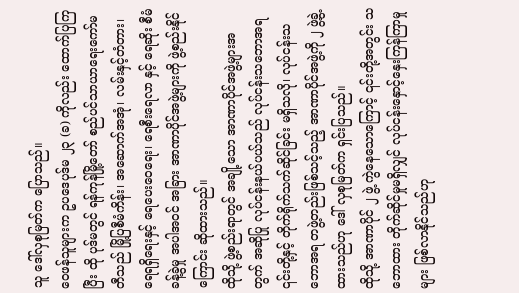သူ ဒေါ်လှစုမြတ်က ပြောသည်။
ဝေဖန်သူများက ဥပဒေပုဒ်မ ၂၃ (ခ) ကိုလည်း ထောက်ပြကြပြီး ထို ပုဒ်မတွင် ရန်ကုန်မြို့တော် စည်ပင်သာယာရေးကော်မတီသည် မြို့ပြစီမံကိန်း၊ အဆောက်အအုံ၊ လမ်းနှင့်တံတား၊ ရေရရှိရေးနှင့် ရေပေးဝေရေး၊ ရေစီးရေလာ နှင့် ရေဆိုး စီမံခန့်ခွဲမှု အပါအဝင် အခြား အာဏာပိုင်အဖွဲ့များကို ဖွဲ့စည်းနိုင်ကြောင်း ဆိုထားသည်။
ထိုသို့ ဖွဲ့စည်းရာတွင် အချို့သော အာဏာပိုင်အဖွဲ့များအတွက် အဆိုပြု လုပ်ငန်းနယ်ပယ်သည် လုပ်ငန်းသဘောအရ ၎င်းတို့နှင့် တိုက်ရိုက်သက်ဆိုင်ခြင်း မရှိသလို၊ လုပ်ငန်းသဘောအရ တဖွဲ့တည်းဖြစ်သင့်သည့် အာဏာပိုင်အဖွဲ့ကို ၂ ဖွဲ့ခွဲ့ထားသည်ဟု ဒေါ် လှစုမြတ်က ရှင်းပြသည်။
ထိုသို့ အာဏာပိုင် ၂ ဖွဲ့ ကွဲနေသောကြောင့် ၎င်းတို့အတွင်း သဘောထား တိုက်ဆိုင်မှုမရှိလျှင် လုပ်ငန်းနှောင့်နှေးကြန်ကြာမှုများ ဖြစ်လာနိုင်သည်ဟု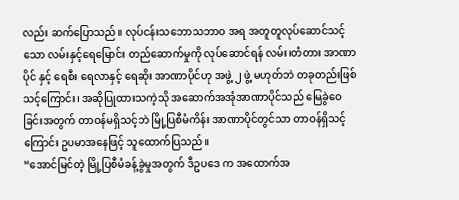လည်း ဆက်ပြောသည်။ လုပ်ငန်းသဘောသဘာဝ အရ အတူတူလုပ်ဆောင်သင့်သော လမ်းနှင့်ရေမြောင်း တည်ဆောက်မှုကို လုပ်ဆောင်ရန် လမ်း၊တံတား အာဏာပိုင် နှင့် ရေစီး ရေလာနှင့် ရေဆိုး အာဏာပိုင်ဟု အဖွဲ့ ၂ ဖွဲ့ မဟုတ်ဘဲ တခုတည်းဖြစ်သင့်ကြောင်း၊ အဆိုပြုထားသကဲ့သို အဆောက်အအုံအာဏာပိုင်သည် မြေခွဲဝေခြင်းအတွက် တာဝန်မရှိသင့်ဘဲ မြို့ပြစီမံကိန်း အာဏာပိုင်တွင်သာ တာဝန်ရှိသင့်ကြောင်း ဥပမာအနေဖြင့် သူထောက်ပြသည်။
“အောင်မြင်တဲ့ မြို့ပြစီမံခန့်ခွဲမှုအတွက် ဒီဥပဒေ က အထောက်အ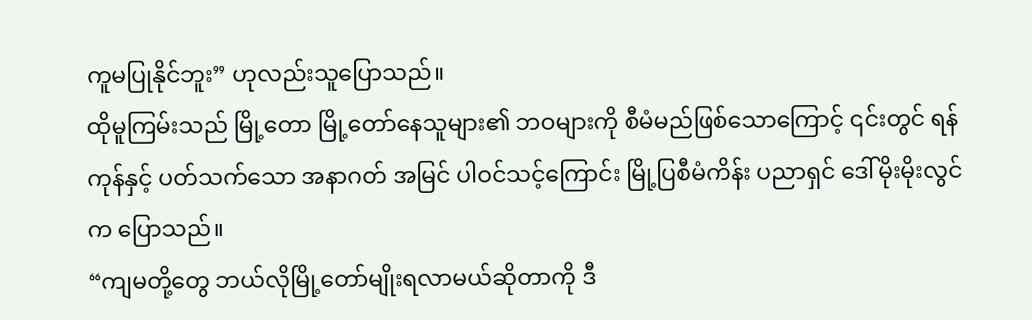ကူမပြုနိုင်ဘူး” ဟုလည်းသူပြောသည်။
ထိုမူကြမ်းသည် မြို့တော မြို့တော်နေသူများ၏ ဘဝများကို စီမံမည်ဖြစ်သောကြောင့် ၎င်းတွင် ရန်ကုန်နှင့် ပတ်သက်သော အနာဂတ် အမြင် ပါဝင်သင့်ကြောင်း မြို့ပြစီမံကိန်း ပညာရှင် ဒေါ်မိုးမိုးလွင်က ပြောသည်။
“ကျမတို့တွေ ဘယ်လိုမြို့တော်မျိုးရလာမယ်ဆိုတာကို ဒီ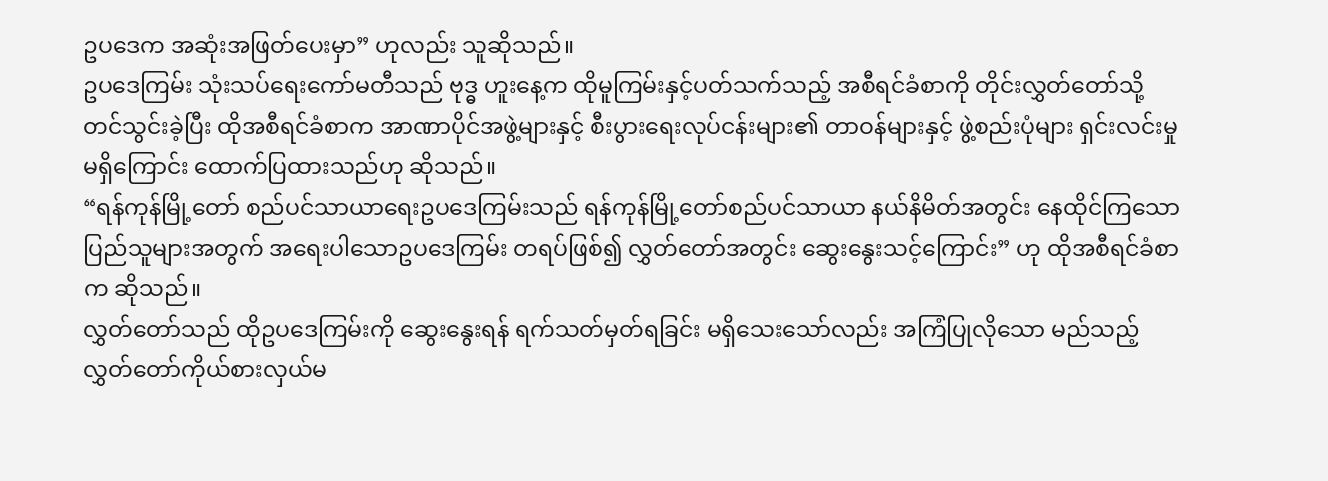ဥပဒေက အဆုံးအဖြတ်ပေးမှာ” ဟုလည်း သူဆိုသည်။
ဥပဒေကြမ်း သုံးသပ်ရေးကော်မတီသည် ဗုဒ္ဓ ဟူးနေ့က ထိုမူကြမ်းနှင့်ပတ်သက်သည့် အစီရင်ခံစာကို တိုင်းလွှတ်တော်သို့ တင်သွင်းခဲ့ပြီး ထိုအစီရင်ခံစာက အာဏာပိုင်အဖွဲ့များနှင့် စီးပွားရေးလုပ်ငန်းများ၏ တာဝန်များနှင့် ဖွဲ့စည်းပုံများ ရှင်းလင်းမှု မရှိကြောင်း ထောက်ပြထားသည်ဟု ဆိုသည်။
“ရန်ကုန်မြို့တော် စည်ပင်သာယာရေးဥပဒေကြမ်းသည် ရန်ကုန်မြို့တော်စည်ပင်သာယာ နယ်နိမိတ်အတွင်း နေထိုင်ကြသော ပြည်သူများအတွက် အရေးပါသောဥပဒေကြမ်း တရပ်ဖြစ်၍ လွှတ်တော်အတွင်း ဆွေးနွေးသင့်ကြောင်း” ဟု ထိုအစီရင်ခံစာက ဆိုသည်။
လွှတ်တော်သည် ထိုဥပဒေကြမ်းကို ဆွေးနွေးရန် ရက်သတ်မှတ်ရခြင်း မရှိသေးသော်လည်း အကြံပြုလိုသော မည်သည့် လွှတ်တော်ကိုယ်စားလှယ်မ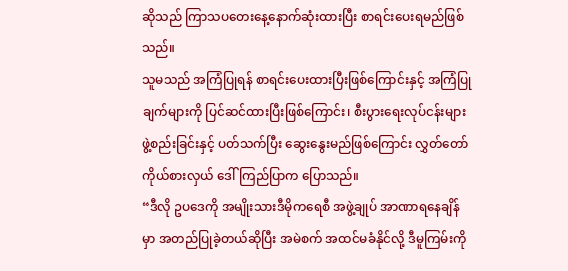ဆိုသည် ကြာသပတေးနေ့နောက်ဆုံးထားပြီး စာရင်းပေးရမည်ဖြစ်သည်။
သူမသည် အကြံပြုရန် စာရင်းပေးထားပြီးဖြစ်ကြောင်းနှင့် အကြံပြုချက်များကို ပြင်ဆင်ထားပြီးဖြစ်ကြောင်း၊ စီးပွားရေးလုပ်ငန်းများ ဖွဲ့စည်းခြင်းနှင့် ပတ်သက်ပြီး ဆွေးနွေးမည်ဖြစ်ကြောင်း လွှတ်တော် ကိုယ်စားလှယ် ဒေါ်ကြည်ပြာက ပြောသည်။
“ဒီလို ဥပဒေကို အမျိုးသားဒီမိုကရေစီ အဖွဲ့ချုပ် အာဏာရနေချိန်မှာ အတည်ပြုခဲ့တယ်ဆိုပြီး အမဲစက် အထင်မခံနိုင်လို့ ဒီမူကြမ်းကို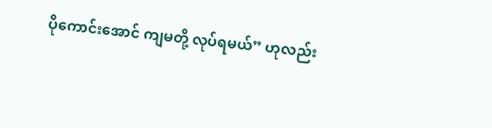ပိုကောင်းအောင် ကျမတို့ လုပ်ရမယ်” ဟုလည်း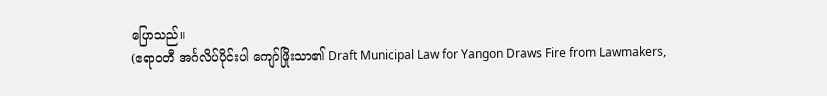ပြောသည်။
(ဧရာဝတီ အင်္ဂလိပ်ပိုင်းပါ ကျော်ဖြိုးသာ၏ Draft Municipal Law for Yangon Draws Fire from Lawmakers,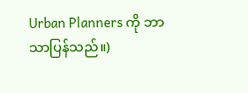Urban Planners ကို ဘာသာပြန်သည်။)